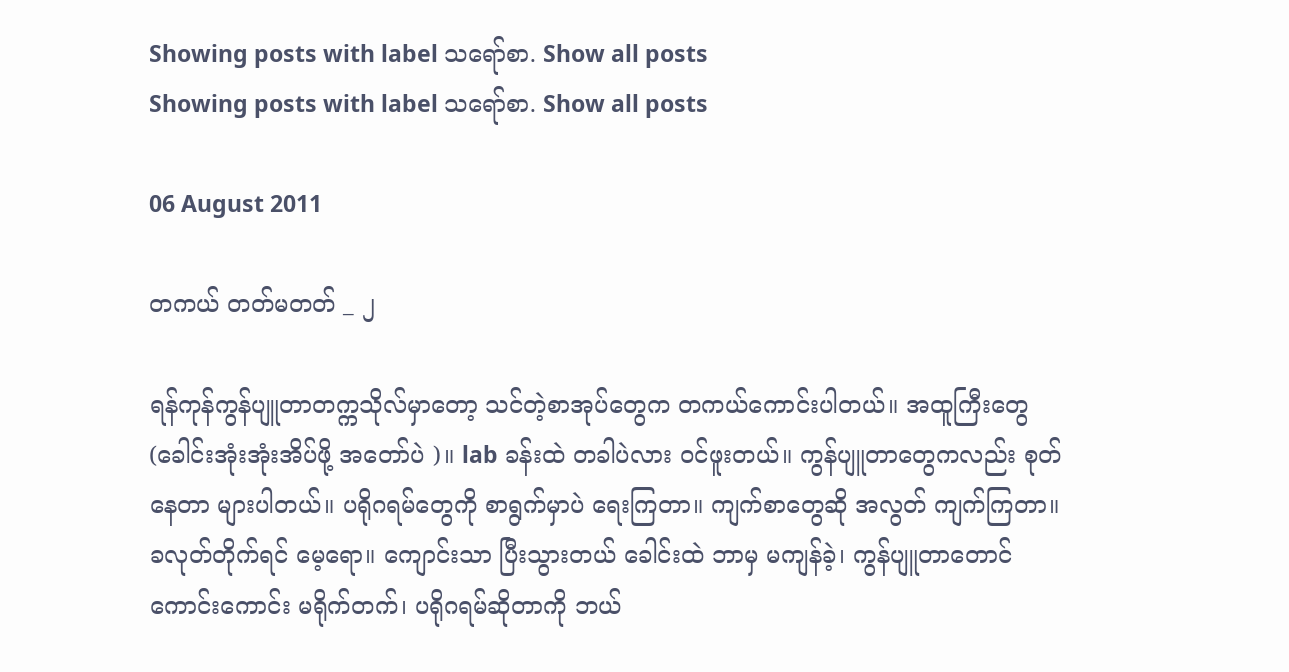Showing posts with label သရော်စာ. Show all posts
Showing posts with label သရော်စာ. Show all posts

06 August 2011

တကယ် တတ်မတတ် _ ၂

ရန်ကုန်ကွန်ပျူတာတက္ကသိုလ်မှာတော့ သင်တဲ့စာအုပ်တွေက တကယ်ကောင်းပါတယ်။ အထူကြီးတွေ(ခေါင်းအုံးအုံးအိပ်ဖို့ အတော်ပဲ )။ lab ခန်းထဲ တခါပဲလား ဝင်ဖူးတယ်။ ကွန်ပျူတာတွေကလည်း စုတ်နေတာ များပါတယ်။ ပရိုဂရမ်တွေကို စာရွက်မှာပဲ ရေးကြတာ။ ကျက်စာတွေဆို အလွတ် ကျက်ကြတာ။ ခလုတ်တိုက်ရင် မေ့ရော။ ကျောင်းသာ ပြီးသွားတယ် ခေါင်းထဲ ဘာမှ မကျန်ခဲ့၊ ကွန်ပျူတာတောင် ကောင်းကောင်း မရိုက်တက်၊ ပရိုဂရမ်ဆိုတာကို ဘယ်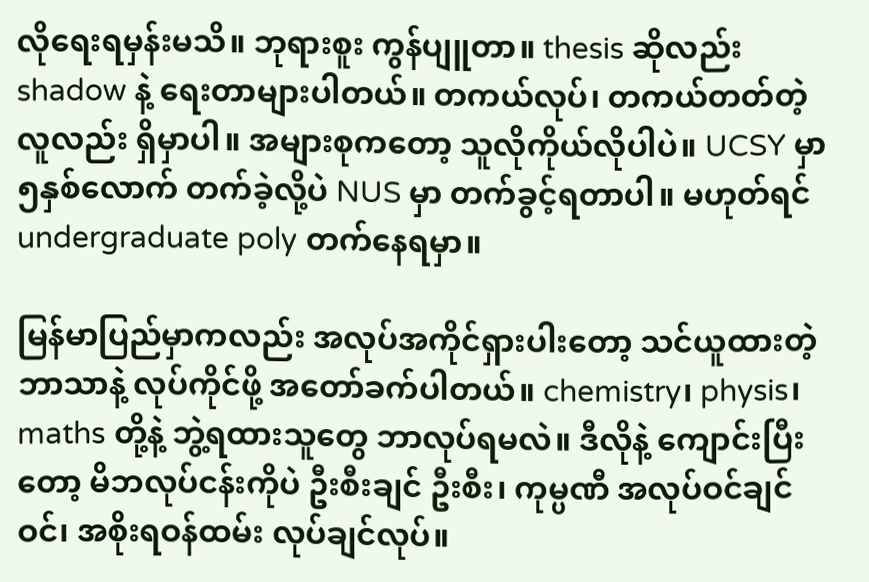လိုရေးရမှန်းမသိ။ ဘုရားစူး ကွန်ပျူတာ။ thesis ဆိုလည်း shadow နဲ့ ရေးတာများပါတယ်။ တကယ်လုပ်၊ တကယ်တတ်တဲ့လူလည်း ရှိမှာပါ။ အများစုကတော့ သူလိုကိုယ်လိုပါပဲ။ UCSY မှာ ၅နှစ်လောက် တက်ခဲ့လို့ပဲ NUS မှာ တက်ခွင့်ရတာပါ။ မဟုတ်ရင် undergraduate poly တက်နေရမှာ။

မြန်မာပြည်မှာကလည်း အလုပ်အကိုင်ရှားပါးတော့ သင်ယူထားတဲ့ ဘာသာနဲ့ လုပ်ကိုင်ဖို့ အတော်ခက်ပါတယ်။ chemistry၊ physis၊ maths တို့နဲ့ ဘွဲ့ရထားသူတွေ ဘာလုပ်ရမလဲ။ ဒီလိုနဲ့ ကျောင်းပြီးတော့ မိဘလုပ်ငန်းကိုပဲ ဦးစီးချင် ဦးစီး၊ ကုမ္ပဏီ အလုပ်ဝင်ချင်ဝင်၊ အစိုးရဝန်ထမ်း လုပ်ချင်လုပ်။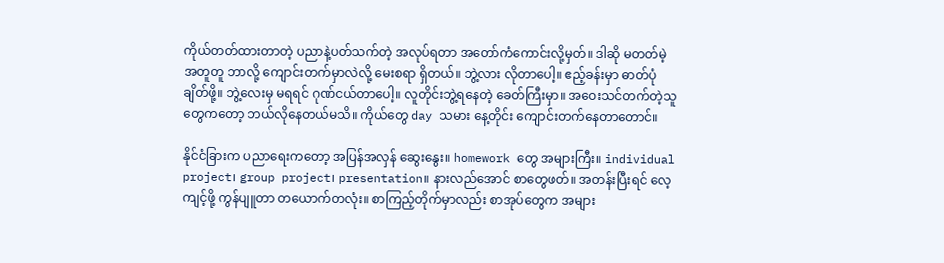ကိုယ်တတ်ထားတာတဲ့ ပညာနဲ့ပတ်သက်တဲ့ အလုပ်ရတာ အတော်ကံကောင်းလို့မှတ်။ ဒါဆို မတတ်မဲ့ အတူတူ ဘာလို့ ကျောင်းတက်မှာလဲလို့ မေးစရာ ရှိတယ်။ ဘွဲ့လား လိုတာပေါ့။ ဧည့်ခန်းမှာ ဓာတ်ပုံချိတ်ဖို့။ ဘွဲ့လေးမှ မရရင် ဂုဏ်ငယ်တာပေါ့။ လူတိုင်းဘွဲ့ရနေတဲ့ ခေတ်ကြီးမှာ။ အဝေးသင်တက်တဲ့သူတွေကတော့ ဘယ်လိုနေတယ်မသိ။ ကိုယ်တွေ day သမား နေ့တိုင်း ကျောင်းတက်နေတာတောင်။

နိုင်ငံခြားက ပညာရေးကတော့ အပြန်အလှန် ဆွေးနွေး။ homework တွေ အများကြီး။ individual project၊ group project၊ presentation။ နားလည်အောင် စာတွေဖတ်။ အတန်းပြီးရင် လေ့ကျင့်ဖို့ ကွန်ပျူတာ တယောက်တလုံး။ စာကြည့်တိုက်မှာလည်း စာအုပ်တွေက အများ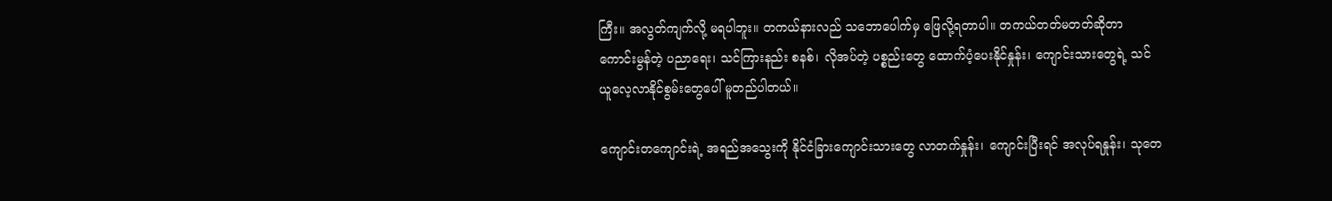ကြီး။ အလွတ်ကျက်လို့ မရပါဘူး။ တကယ်နားလည် သဘောပေါက်မှ ဖြေလို့ရတာပါ။ တကယ်တတ်မတတ်ဆိုတာ ကောင်းမွန်တဲ့ ပညာရေး၊ သင်ကြားနည်း စနစ်၊ လိုအပ်တဲ့ ပစ္စည်းတွေ ထောက်ပံ့ပေးနိုင်နှုန်း၊ ကျောင်းသားတွေရဲ့ သင်ယူလေ့လာနိုင်စွမ်းတွေပေါ် မူတည်ပါတယ်။

ကျောင်းတကျောင်းရဲ့ အရည်အသွေးကို နိုင်ငံခြားကျောင်းသားတွေ လာတက်နှုန်း၊ ကျောင်းပြီးရင် အလုပ်ရနှုန်း၊ သုတေ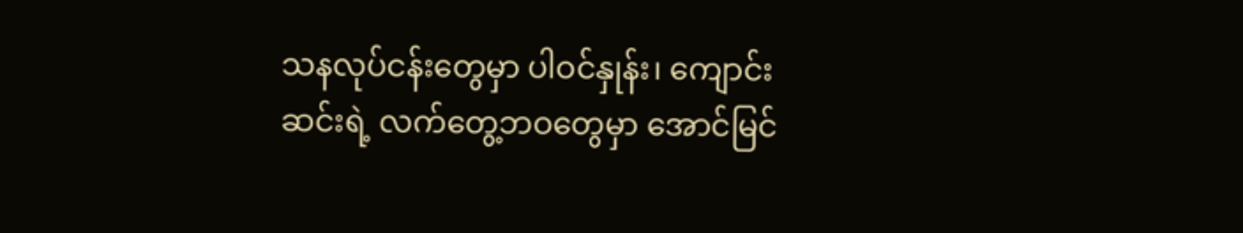သနလုပ်ငန်းတွေမှာ ပါဝင်နှုန်း၊ ကျောင်းဆင်းရဲ့ လက်တွေ့ဘဝတွေမှာ အောင်မြင်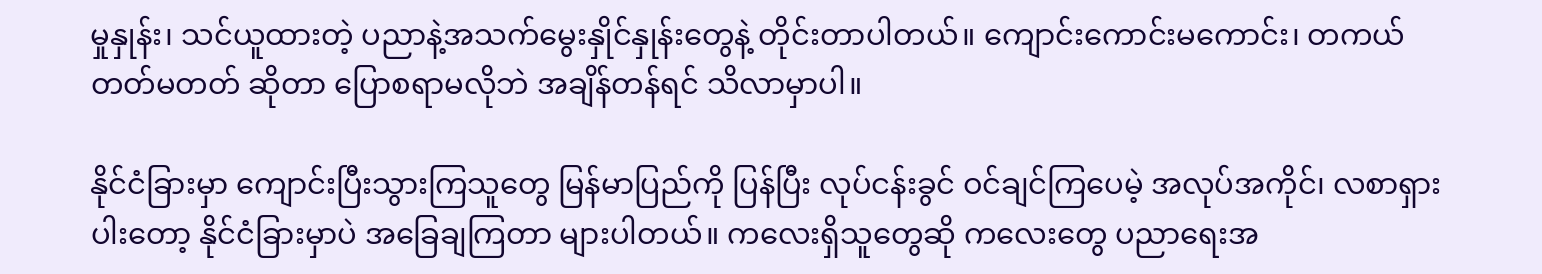မှုနှုန်း၊ သင်ယူထားတဲ့ ပညာနဲ့အသက်မွေးနှိုင်နှုန်းတွေနဲ့ တိုင်းတာပါတယ်။ ကျောင်းကောင်းမကောင်း၊ တကယ်တတ်မတတ် ဆိုတာ ပြောစရာမလိုဘဲ အချိန်တန်ရင် သိလာမှာပါ။

နိုင်ငံခြားမှာ ကျောင်းပြီးသွားကြသူတွေ မြန်မာပြည်ကို ပြန်ပြီး လုပ်ငန်းခွင် ဝင်ချင်ကြပေမဲ့ အလုပ်အကိုင်၊ လစာရှားပါးတော့ နိုင်ငံခြားမှာပဲ အခြေချကြတာ များပါတယ်။ ကလေးရှိသူတွေဆို ကလေးတွေ ပညာရေးအ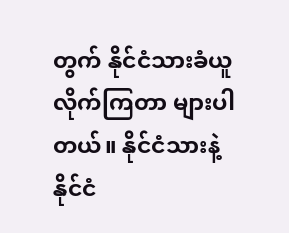တွက် နိုင်ငံသားခံယူလိုက်ကြတာ များပါတယ်။ နိုင်ငံသားနဲ့ နိုင်ငံ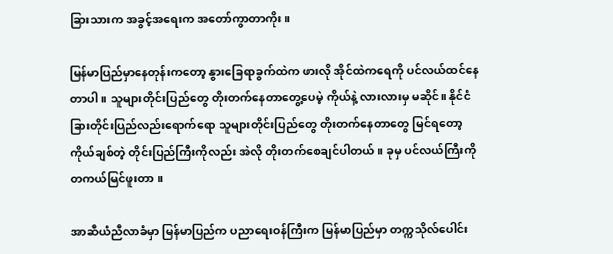ခြားသားက အခွင့်အရေးက အတော်ကွာတာကိုး။

မြန်မာပြည်မှာနေတုန်းကတော့ နွားခြေရာခွက်ထဲက ဖားလို အိုင်ထဲကရေကို ပင်လယ်ထင်နေတာပါ။ သူများတိုင်းပြည်တွေ တိုးတက်နေတာတွေ့ပေမဲ့ ကိုယ်နဲ့ လားလားမှ မဆိုင်။ နိုင်ငံခြားတိုင်းပြည်လည်းရောက်ရော သူများတိုင်းပြည်တွေ တိုးတက်နေတာတွေ မြင်ရတော့ ကိုယ်ချစ်တဲ့ တိုင်းပြည်ကြီးကိုလည်း အဲလို တိုးတက်စေချင်ပါတယ်။ ခုမှ ပင်လယ်ကြီးကို တကယ်မြင်ဖူးတာ ။

အာဆီယံညီလာခံမှာ မြန်မာပြည်က ပညာရေးဝန်ကြီးက မြန်မာပြည်မှာ တက္ကသိုလ်ပေါင်း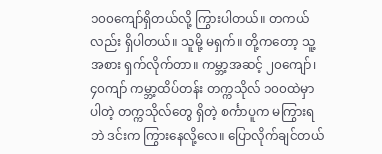၁၀၀ကျော်ရှိတယ်လို့ ကြွားပါတယ်။ တကယ်လည်း ရှိပါတယ်။ သူမို့ မရှက်။ တို့ကတော့ သူ့အစား ရှက်လိုက်တာ။ ကမ္ဘာ့အဆင့် ၂၀ကျော်၊ ၄၀ကျာ် ကမ္ဘာ့ထိပ်တန်း တက္ကသိုလ် ၁၀၀ထဲမှာ ပါတဲ့ တက္ကသိုလ်တွေ ရှိတဲ့ စင်္ကာပူက မကြွားရဘဲ ဒင်းက ကြွားနေလို့လေ။ ပြောလိုက်ချင်တယ်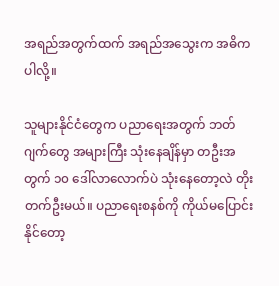အရည်အတွက်ထက် အရည်အသွေးက အဓိကပါလို့။

သူများနိုင်ငံတွေက ပညာရေးအတွက် ဘတ်ဂျက်တွေ အများကြီး သုံးနေချိန်မှာ တဦးအတွက် ၁၀ ဒေါ်လာလောက်ပဲ သုံးနေတော့လဲ တိုးတက်ဦးမယ်။ ပညာရေးစနစ်ကို ကိုယ်မပြောင်းနိုင်တော့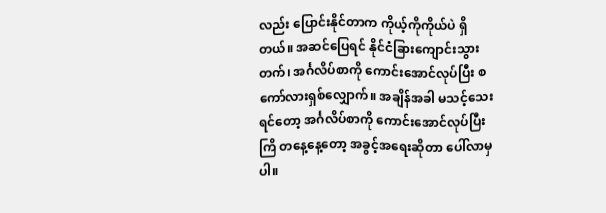လည်း ပြောင်းနိုင်တာက ကိုယ့်ကိုကိုယ်ပဲ ရှိတယ်။ အဆင်ပြေရင် နိုင်ငံခြားကျောင်းသွားတက်၊ အင်္ဂလိပ်စာကို ကောင်းအောင်လုပ်ပြီး စကော်လားရှစ်လျှောက်။ အချိန်အခါ မသင့်သေးရင်တော့ အင်္ဂလိပ်စာကို ကောင်းအောင်လုပ်ပြီး ကြိ တနေ့နေ့တော့ အခွင့်အရေးဆိုတာ ပေါ်လာမှပါ။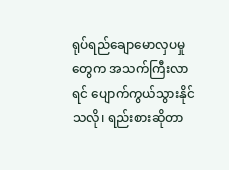ရုပ်ရည်ချောမောလှပမှုတွေက အသက်ကြီးလာရင် ပျောက်ကွယ်သွားနိုင်သလို၊ ရည်းစားဆိုတာ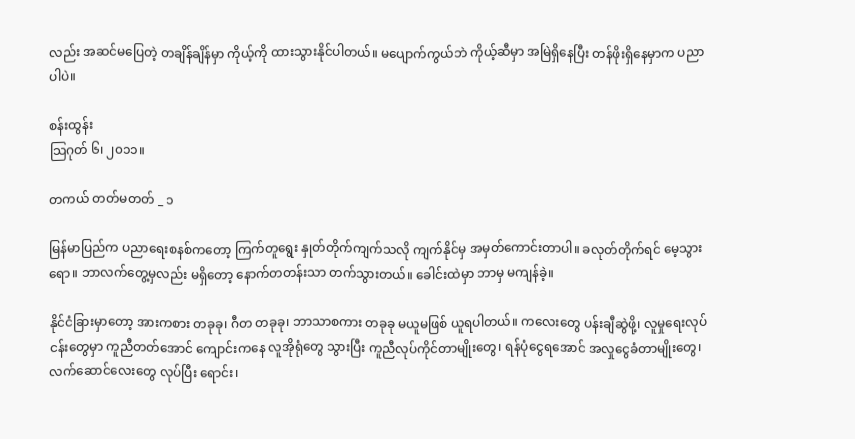လည်း အဆင်မပြေတဲ့ တချိန်ချိန်မှာ ကိုယ့်ကို ထားသွားနိုင်ပါတယ်။ မပျောက်ကွယ်ဘဲ ကိုယ့်ဆီမှာ အမြဲရှိနေပြီး တန်ဖိုးရှိနေမှာက ပညာပါပဲ။

စန်းထွန်း
သြဂုတ် ၆၊ ၂၀၁၁။

တကယ် တတ်မတတ် _ ၁

မြန်မာပြည်က ပညာရေးစနစ်ကတော့ ကြက်တူရွေး နှုတ်တိုက်ကျက်သလို ကျက်နိုင်မှ အမှတ်ကောင်းတာပါ။ ခလုတ်တိုက်ရင် မေ့သွားရော။ ဘာလက်တွေ့မှလည်း မရှိတော့ နောက်တတန်းသာ တက်သွားတယ်။ ခေါင်းထဲမှာ ဘာမှ မကျန်ခဲ့။

နိုင်ငံခြားမှာတော့ အားကစား တခုခု၊ ဂီတ တခုခု၊ ဘာသာစကား တခုခု မယူမဖြစ် ယူရပါတယ်။ ကလေးတွေ ပန်းချီဆွဲဖို့၊ လူမှုရေးလုပ်ငန်းတွေမှာ ကူညီတတ်အောင် ကျောင်းကနေ လူအိုရုံတွေ သွားပြီး ကူညီလုပ်ကိုင်တာမျိုးတွေ၊ ရန်ပုံငွေရအောင် အလှုငွေခံတာမျိုးတွေ၊ လက်ဆောင်လေးတွေ လုပ်ပြီး ရောင်း၊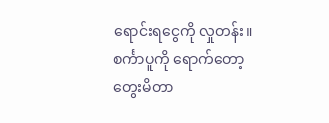ရောင်းရငွေကို လှုတန်း။ စင်္ကာပူကို ရောက်တော့ တွေးမိတာ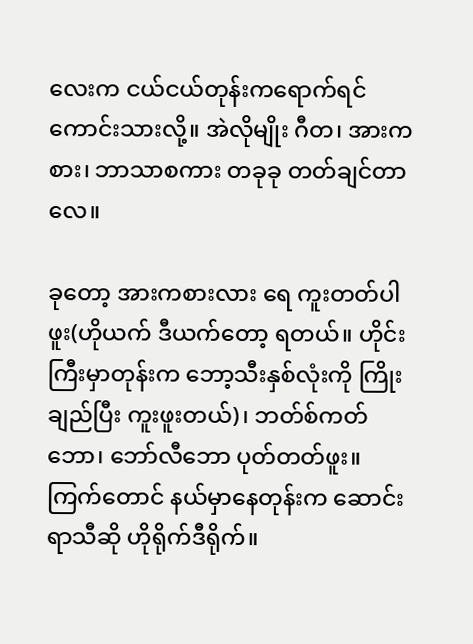လေးက ငယ်ငယ်တုန်းကရောက်ရင် ကောင်းသားလို့။ အဲလိုမျိုး ဂီတ၊ အားကစား၊ ဘာသာစကား တခုခု တတ်ချင်တာလေ။

ခုတော့ အားကစားလား ရေ ကူးတတ်ပါဖူး(ဟိုယက် ဒီယက်တော့ ရတယ်။ ဟိုင်းကြီးမှာတုန်းက ဘော့သီးနှစ်လုံးကို ကြိုးချည်ပြီး ကူးဖူးတယ်)၊ ဘတ်စ်ကတ်ဘော၊ ဘော်လီဘော ပုတ်တတ်ဖူး။ ကြက်တောင် နယ်မှာနေတုန်းက ဆောင်းရာသီဆို ဟိုရိုက်ဒီရိုက်။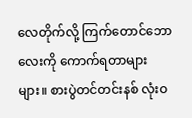လေတိုက်လို့ ကြက်တောင်ဘောလေးကို ကောက်ရတာများများ။ စားပွဲတင်တင်းနစ် လုံးဝ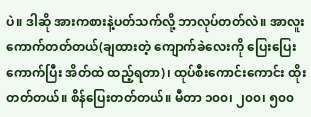ပဲ။ ဒါဆို အားကစားနဲ့ပတ်သက်လို့ ဘာလုပ်တတ်လဲ။ အာလူးကောက်တတ်တယ်(ချထားတဲ့ ကျောက်ခဲလေးကို ပြေးပြေးကောက်ပြီး အိတ်ထဲ ထည့်ရတာ)၊ ထုပ်စီးကောင်းကောင်း ထိုးတတ်တယ်။ စိန်ပြေးတတ်တယ်။ မီတာ ၁၀၀၊ ၂၀၀၊ ၅၀၀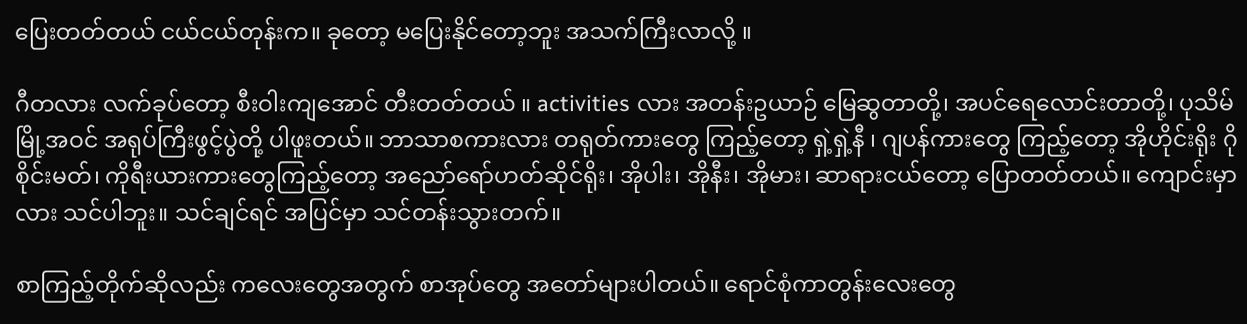ပြေးတတ်တယ် ငယ်ငယ်တုန်းက။ ခုတော့ မပြေးနိုင်တော့ဘူး အသက်ကြီးလာလို့ ။

ဂီတလား လက်ခုပ်တော့ စီးဝါးကျအောင် တီးတတ်တယ် ။ activities လား အတန်းဥယာဉ် မြေဆွတာတို့၊ အပင်ရေလောင်းတာတို့၊ ပုသိမ်မြို့အဝင် အရုပ်ကြီးဖွင့်ပွဲတို့ ပါဖူးတယ်။ ဘာသာစကားလား တရုတ်ကားတွေ ကြည့်တော့ ရှဲ့ရှဲ့နီ ၊ ဂျပန်ကားတွေ ကြည့်တော့ အိုဟိုင်းရိုး ဂိုစိုင်းမတ်၊ ကိုရီးယားကားတွေကြည့်တော့ အညော်ရော်ဟတ်ဆိုင်ရိုး၊ အိုပါး၊ အိုနီး၊ အိုမား၊ ဆာရားငယ်တော့ ပြောတတ်တယ်။ ကျောင်းမှာလား သင်ပါဘူး။ သင်ချင်ရင် အပြင်မှာ သင်တန်းသွားတက်။

စာကြည့်တိုက်ဆိုလည်း ကလေးတွေအတွက် စာအုပ်တွေ အတော်များပါတယ်။ ရောင်စုံကာတွန်းလေးတွေ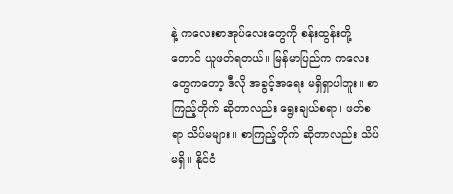နဲ့ ကလေးစာအုပ်လေးတွေကို စန်းထွန်းတို့တောင် ယူဖတ်ရတယ်။ မြန်မာပြည်က ကလေးတွေကတော့ ဒီလို အခွင့်အရေး မရှိရှာပါဘူး။ စာကြည့်တိုက် ဆိုတာလည်း ရွေးချယ်စရာ၊ ဖတ်စရာ သိပ်မများ။ စာကြည့်တိုက် ဆိုတာလည်း သိပ်မရှိ။ နိုင်ငံ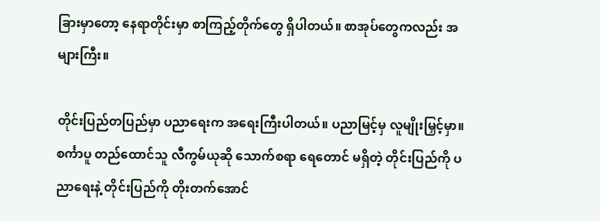ခြားမှာတော့ နေရာတိုင်းမှာ စာကြည့်တိုက်တွေ ရှိပါတယ်။ စာအုပ်တွေကလည်း အများကြီး။

တိုင်းပြည်တပြည်မှာ ပညာရေးက အရေးကြီးပါတယ်။ ပညာမြင့်မှ လူမျိုးမြှင့်မှာ။ စင်္ကာပူ တည်ထောင်သူ လီကွမ်ယုဆို သောက်စရာ ရေတောင် မရှိတဲ့ တိုင်းပြည်ကို ပညာရေးနဲ့ တိုင်းပြည်ကို တိုးတက်အောင်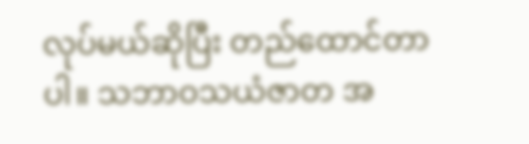လုပ်မယ်ဆိုပြီး တည်ထောင်တာပါ။ သဘာဝသယံဇာတ အ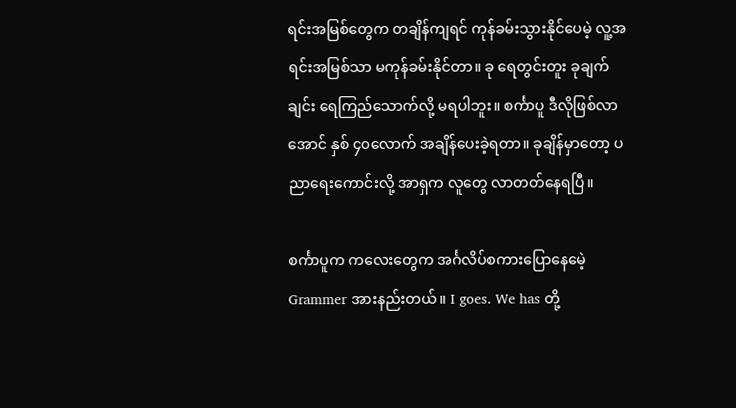ရင်းအမြစ်တွေက တချိန်ကျရင် ကုန်ခမ်းသွားနိုင်ပေမဲ့ လူ့အရင်းအမြစ်သာ မကုန်ခမ်းနိုင်တာ။ ခု ရေတွင်းတူး ခုချက်ချင်း ရေကြည်သောက်လို့ မရပါဘူး။ စင်္ကာပူ ဒီလိုဖြစ်လာအောင် နှစ် ၄၀လောက် အချိန်ပေးခဲ့ရတာ။ ခုချိန်မှာတော့ ပညာရေးကောင်းလို့ အာရှက လူတွေ လာတတ်နေရပြီ။

စင်္ကာပူက ကလေးတွေက အင်္ဂလိပ်စကားပြောနေမေဲ့ Grammer အားနည်းတယ်။ I goes. We has တို့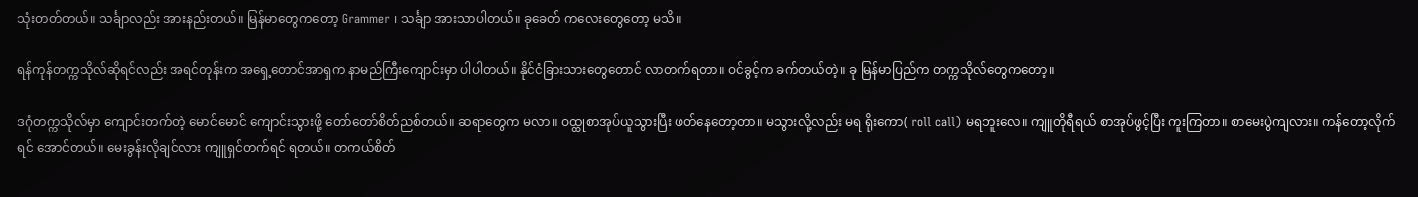သုံးတတ်တယ်။ သင်္ချာလည်း အားနည်းတယ်။ မြန်မာတွေကတော့ Grammer ၊ သင်္ချာ အားသာပါတယ်။ ခုခေတ် ကလေးတွေတော့ မသိ။

ရန်ကုန်တက္ကသိုလ်ဆိုရင်လည်း အရင်တုန်းက အရှေ့တောင်အာရှက နာမည်ကြီးကျောင်းမှာ ပါပါတယ်။ နိုင်ငံခြားသားတွေတောင် လာတက်ရတာ။ ဝင်ခွင့်က ခက်တယ်တဲ့။ ခု မြန်မာပြည်က တက္ကသိုလ်တွေကတော့။

ဒဂုံတက္ကသိုလ်မှာ ကျောင်းတက်တဲ့ မောင်မောင် ကျောင်းသွားဖို့ တော်တော်စိတ်ညစ်တယ်။ ဆရာတွေက မလာ။ ဝထ္ထုစာအုပ်ယူသွားပြီး ဖတ်နေတော့တာ။ မသွားလို့လည်း မရ ရိုးကော( roll call) မရဘူးလေ။ ကျူတိုရီရယ် စာအုပ်ဖွင့်ပြီး ကူးကြတာ။ စာမေးပွဲကျလား။ ကန်တော့လိုက်ရင် အောင်တယ်။ မေးခွန်းလိုချင်လား ကျူရှင်တက်ရင် ရတယ်။ တကယ်စိတ်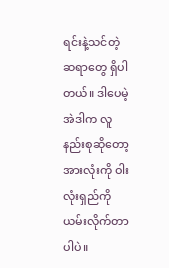ရင်းနဲ့သင်တဲ့ ဆရာတွေ ရှိပါတယ်။ ဒါပေမဲ့ အဲဒါက လူနည်းစုဆိုတော့ အားလုံးကို ဝါးလုံးရှည်ကို ယမ်းလိုက်တာပါပဲ။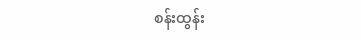စန်းထွန်း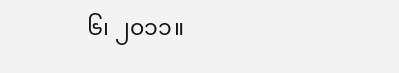၆၊ ၂၀၁၁။